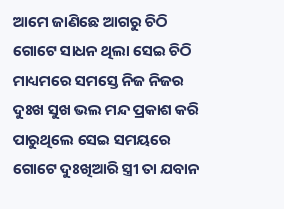ଆମେ ଜାଣିଛେ ଆଗରୁ ଚିଠି ଗୋଟେ ସାଧନ ଥିଲା ସେଇ ଚିଠି ମାଧ୍ୟମରେ ସମସ୍ତେ ନିଜ ନିଜର ଦୁଃଖ ସୁଖ ଭଲ ମନ୍ଦ ପ୍ରକାଶ କରି ପାରୁଥିଲେ ସେଇ ସମୟରେ ଗୋଟେ ଦୁଃଖିଆରି ସ୍ତ୍ରୀ ତା ଯବାନ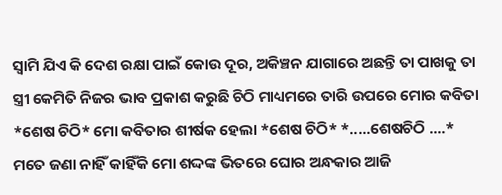ସ୍ବାମି ଯିଏ କି ଦେଶ ରକ୍ଷା ପାଇଁ କୋଉ ଦୂର, ଅକିଞ୍ଚନ ଯାଗାରେ ଅଛନ୍ତି ତା ପାଖକୁ ତା ସ୍ତ୍ରୀ କେମିତି ନିଜର ଭାବ ପ୍ରକାଶ କରୁଛି ଚିଠି ମାଧ୍ୟମରେ ତାରି ଉପରେ ମୋର କବିତା *ଶେଷ ଚିଠି* ମୋ କବିତାର ଶୀର୍ଷକ ହେଲା *ଶେଷ ଚିଠି* *.....ଶେଷଚିଠି ....* ମତେ ଜଣା ନାହିଁ କାହିଁକି ମୋ ଶଦ୍ଦଙ୍କ ଭିତରେ ଘୋର ଅନ୍ଧକାର ଆଜି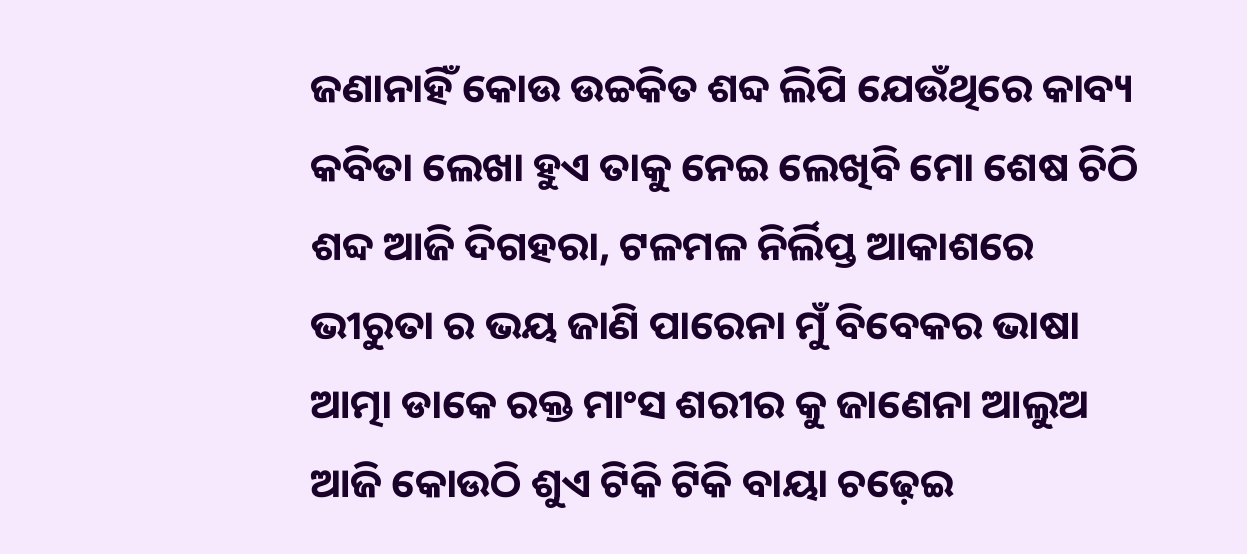ଜଣାନାହିଁ କୋଉ ଉଚ୍ଚକିତ ଶବ୍ଦ ଲିପି ଯେଉଁଥିରେ କାବ୍ୟ କବିତା ଲେଖା ହୁଏ ତାକୁ ନେଇ ଲେଖିବି ମୋ ଶେଷ ଚିଠି ଶବ୍ଦ ଆଜି ଦିଗହରା, ଟଳମଳ ନିର୍ଲିପ୍ତ ଆକାଶରେ ଭୀରୁତା ର ଭୟ ଜାଣି ପାରେନା ମୁଁ ବିବେକର ଭାଷା ଆତ୍ମା ଡାକେ ରକ୍ତ ମାଂସ ଶରୀର କୁ ଜାଣେନା ଆଲୁଅ ଆଜି କୋଉଠି ଶୁଏ ଟିକି ଟିକି ବାୟା ଚଢ଼େଇ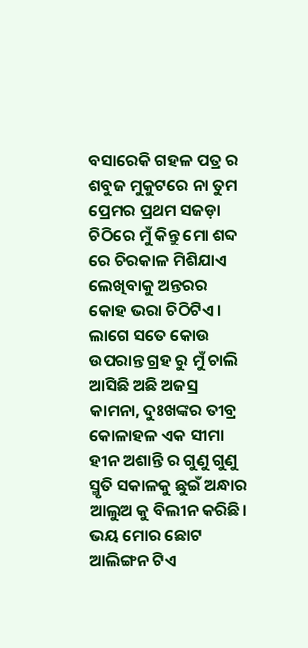ବସାରେକି ଗହଳ ପତ୍ର ର ଶବୁଜ ମୁକୁଟରେ ନା ତୁମ ପ୍ରେମର ପ୍ରଥମ ସଜଡ଼ା ଚିଠିରେ ମୁଁ କିନ୍ତୁ ମୋ ଶବ୍ଦ ରେ ଚିରକାଳ ମିଶିଯାଏ ଲେଖିବାକୁ ଅନ୍ତରର କୋହ ଭରା ଚିଠିଟିଏ। ଲାଗେ ସତେ କୋଉ ଉପରାନ୍ତ ଗ୍ରହ ରୁ ମୁଁ ଚାଲି ଆସିଛି ଅଛି ଅଜସ୍ର କାମନା, ଦୁଃଖଙ୍କର ତୀବ୍ର କୋଳାହଳ ଏକ ସୀମା ହୀନ ଅଶାନ୍ତି ର ଗୁଣୁ ଗୁଣୁ ସ୍ମୃତି ସକାଳକୁ ଛୁଇଁ ଅନ୍ଧାର ଆଲୁଅ କୁ ବିଲୀନ କରିଛି। ଭୟ ମୋର ଛୋଟ ଆଲିଙ୍ଗନ ଟିଏ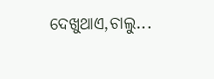ଦେଖୁଥାଏ,ଚାଲୁ...